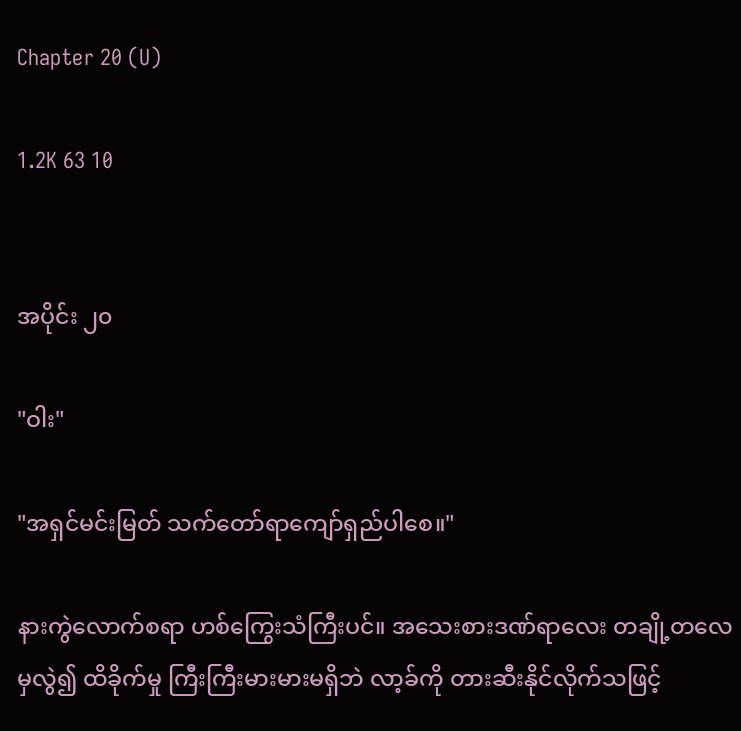Chapter 20 (U)

1.2K 63 10


အပိုင်း ၂၀

"ဝါး"

"အရှင်မင်းမြတ် သက်တော်ရာကျော်ရှည်ပါစေ။"

နားကွဲလောက်စရာ ဟစ်ကြွေးသံကြီးပင်။ အသေးစားဒဏ်ရာလေး တချို့တလေမှလွဲ၍ ထိခိုက်မှု ကြီးကြီးမားမားမရှိဘဲ လာ့ခ်ကို တားဆီးနိုင်လိုက်သဖြင့်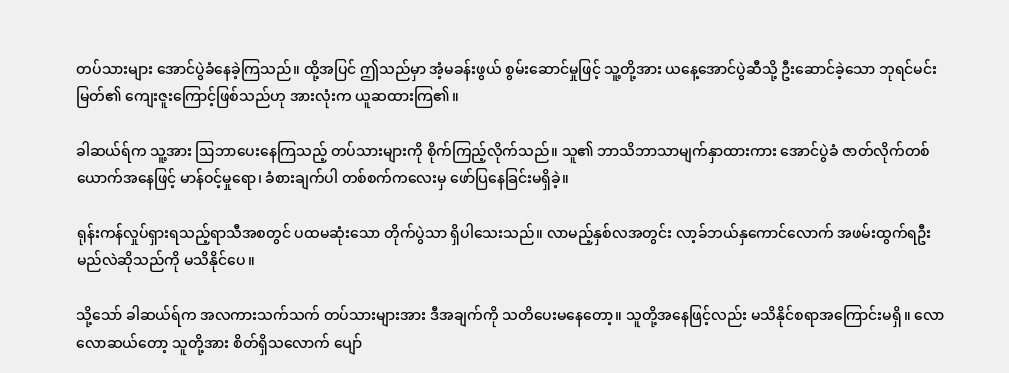တပ်သားများ အောင်ပွဲခံနေခဲ့ကြသည်။ ထို့အပြင် ဤသည်မှာ အံ့မခန်းဖွယ် စွမ်းဆောင်မှုဖြင့် သူ့တို့အား ယနေ့အောင်ပွဲဆီသို့ ဦးဆောင်ခဲ့သော ဘုရင်မင်းမြတ်၏ ကျေးဇူးကြောင့်ဖြစ်သည်ဟု အားလုံးက ယူဆထားကြ၏။

ခါဆယ်ရ်က သူ့အား ဩဘာပေးနေကြသည့် တပ်သားများကို စိုက်ကြည့်လိုက်သည်။ သူ၏ ဘာသိဘာသာမျက်နှာထားကား အောင်ပွဲခံ ဇာတ်လိုက်တစ်ယောက်အနေဖြင့် မာန်ဝင့်မှုရော၊ ခံစားချက်ပါ တစ်စက်ကလေးမှ ဖော်ပြနေခြင်းမရှိခဲ့။

ရုန်းကန်လှုပ်ရှားရသည့်ရာသီအစတွင် ပထမဆုံးသော တိုက်ပွဲသာ ရှိပါသေးသည်။ လာမည့်နှစ်လအတွင်း လာ့ခ်ဘယ်နှကောင်လောက် အဖမ်းထွက်ရဦးမည်လဲဆိုသည်ကို မသိနိုင်ပေ။

သို့သော် ခါဆယ်ရ်က အလကားသက်သက် တပ်သားများအား ဒီအချက်ကို သတိပေးမနေတော့။ သူတို့အနေဖြင့်လည်း မသိနိုင်စရာအကြောင်းမရှိ။ လောလောဆယ်တော့ သူတို့အား စိတ်ရှိသလောက် ပျော်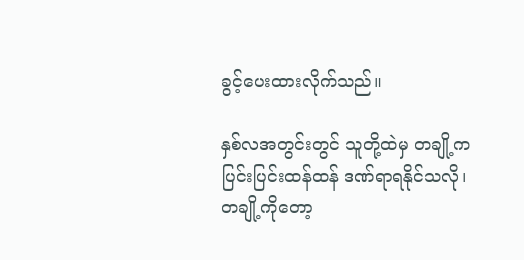ခွင့်ပေးထားလိုက်သည်။

နှစ်လအတွင်းတွင် သူတို့ထဲမှ တချို့က ပြင်းပြင်းထန်ထန် ဒဏ်ရာရနိုင်သလို၊ တချို့ကိုတော့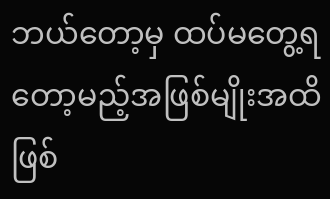ဘယ်တော့မှ ထပ်မတွေ့ရတော့မည့်အဖြစ်မျိုးအထိ ဖြစ်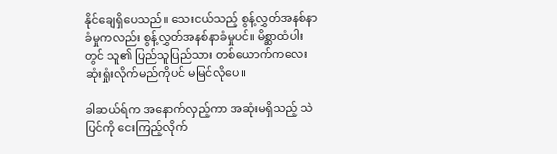နိုင်ချေရှိပေသည်။ သေးငယ်သည့် စွန့်လွှတ်အနစ်နာခံမှုကလည်း စွန့်လွှတ်အနစ်နာခံမှုပင်။ မိစ္ဆာထံပါးတွင် သူ၏ ပြည်သူပြည်သား တစ်ယောက်ကလေး ဆုံးရှုံးလိုက်မည်ကိုပင် မမြင်လိုပေ။

ခါဆယ်ရ်က အနောက်လှည့်ကာ အဆုံးမရှိသည့် သဲပြင်ကို ငေးကြည့်လိုက်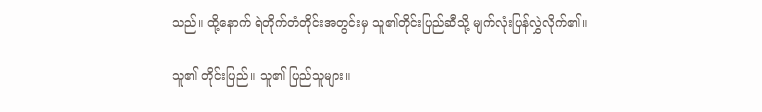သည်။ ထို့နောက် ရဲတိုက်တံတိုင်းအတွင်းမှ သူ၏တိုင်းပြည်ဆီသို့ မျက်လုံးပြန်လွှဲလိုက်၏။

သူ၏ တိုင်းပြည်။ သူ၏ ပြည်သူများ။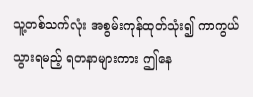သူ့တစ်သက်လုံး အစွမ်းကုန်ထုတ်သုံး၍ ကာကွယ်သွားရမည့် ရတနာများကား ဤနေ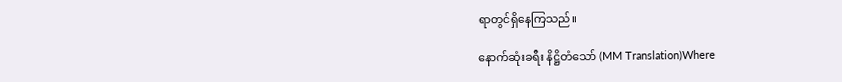ရာတွင်ရှိနေကြသည်။

နောက်ဆုံးခရီး နိဋ္ဌိတံသော် (MM Translation)Where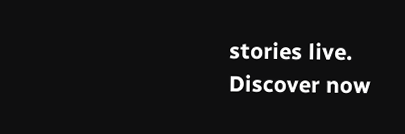stories live. Discover now